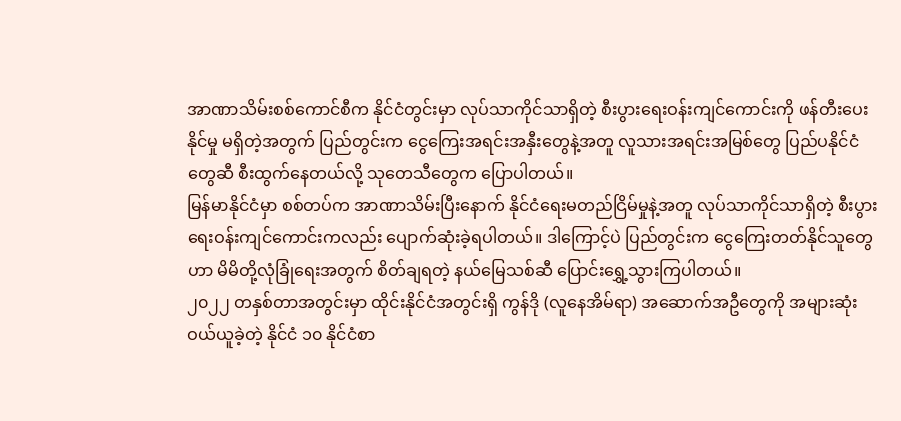အာဏာသိမ်းစစ်ကောင်စီက နိုင်ငံတွင်းမှာ လုပ်သာကိုင်သာရှိတဲ့ စီးပွားရေးဝန်းကျင်ကောင်းကို ဖန်တီးပေးနိုင်မှု မရှိတဲ့အတွက် ပြည်တွင်းက ငွေကြေးအရင်းအနှီးတွေနဲ့အတူ လူသားအရင်းအမြစ်တွေ ပြည်ပနိုင်ငံတွေဆီ စီးထွက်နေတယ်လို့ သုတေသီတွေက ပြောပါတယ်။
မြန်မာနိုင်ငံမှာ စစ်တပ်က အာဏာသိမ်းပြီးနောက် နိုင်ငံရေးမတည်ငြိမ်မှုနဲ့အတူ လုပ်သာကိုင်သာရှိတဲ့ စီးပွားရေးဝန်းကျင်ကောင်းကလည်း ပျောက်ဆုံးခဲ့ရပါတယ်။ ဒါကြောင့်ပဲ ပြည်တွင်းက ငွေကြေးတတ်နိုင်သူတွေဟာ မိမိတို့လုံခြုံရေးအတွက် စိတ်ချရတဲ့ နယ်မြေသစ်ဆီ ပြောင်းရွှေ့သွားကြပါတယ်။
၂၀၂၂ တနှစ်တာအတွင်းမှာ ထိုင်းနိုင်ငံအတွင်းရှိ ကွန်ဒို (လူနေအိမ်ရာ) အဆောက်အဦတွေကို အများဆုံးဝယ်ယူခဲ့တဲ့ နိုင်ငံ ၁၀ နိုင်ငံစာ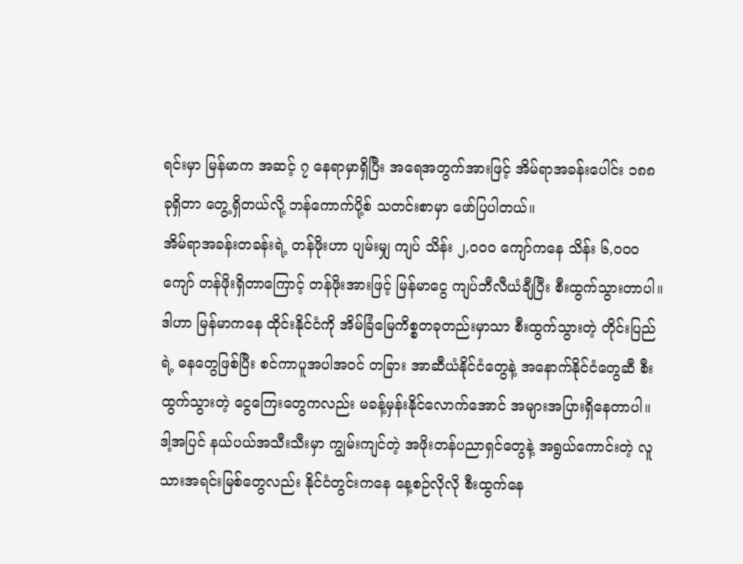ရင်းမှာ မြန်မာက အဆင့် ၇ နေရာမှာရှိပြီး အရေအတွက်အားဖြင့် အိမ်ရာအခန်းပေါင်း ၁၈၈ ခုရှိတာ တွေ့ရှိတယ်လို့ ဘန်ကောက်ပို့စ် သတင်းစာမှာ ဖော်ပြပါတယ်။
အိမ်ရာအခန်းတခန်းရဲ့ တန်ဖိုးဟာ ပျမ်းမျှ ကျပ် သိန်း ၂,၀၀၀ ကျော်ကနေ သိန်း ၆,၀၀၀ ကျော် တန်ဖိုးရှိတာကြောင့် တန်ဖိုးအားဖြင့် မြန်မာငွေ ကျပ်ဘီလီယံချီပြီး စီးထွက်သွားတာပါ။ ဒါဟာ မြန်မာကနေ ထိုင်းနိုင်ငံကို အိမ်ခြံမြေကိစ္စတခုတည်းမှာသာ စီးထွက်သွားတဲ့ တိုင်းပြည်ရဲ့ ဓနတွေဖြစ်ပြီး စင်ကာပူအပါအဝင် တခြား အာဆီယံနိုင်ငံတွေနဲ့ အနောက်နိုင်ငံတွေဆီ စီးထွက်သွားတဲ့ ငွေကြေးတွေကလည်း မခန့်မှန်းနိုင်လောက်အောင် အများအပြားရှိနေတာပါ။
ဒါ့အပြင် နယ်ပယ်အသီးသီးမှာ ကျွမ်းကျင်တဲ့ အဖိုးတန်ပညာရှင်တွေနဲ့ အရွယ်ကောင်းတဲ့ လူသားအရင်းမြစ်တွေလည်း နိုင်ငံတွင်းကနေ နေ့စဉ်လိုလို စီးထွက်နေ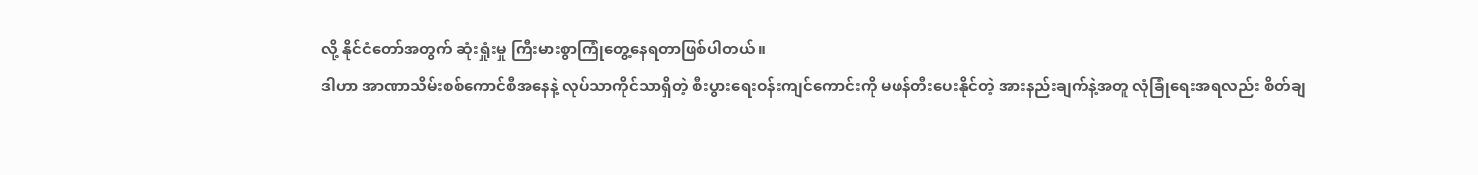လို့ နိုင်ငံတော်အတွက် ဆုံးရှုံးမှု ကြီးမားစွာကြုံတွေ့နေရတာဖြစ်ပါတယ်။
ဒါဟာ အာဏာသိမ်းစစ်ကောင်စီအနေနဲ့ လုပ်သာကိုင်သာရှိတဲ့ စီးပွားရေးဝန်းကျင်ကောင်းကို မဖန်တီးပေးနိုင်တဲ့ အားနည်းချက်နဲ့အတူ လုံခြုံရေးအရလည်း စိတ်ချ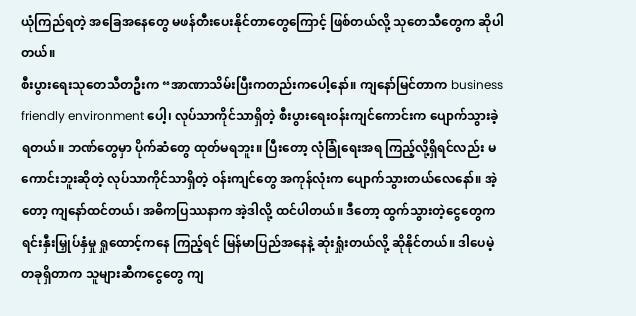ယုံကြည်ရတဲ့ အခြေအနေတွေ မဖန်တီးပေးနိုင်တာတွေကြောင့် ဖြစ်တယ်လို့ သုတေသီတွေက ဆိုပါတယ်။
စီးပွားရေးသုတေသီတဦးက “အာဏာသိမ်းပြီးကတည်းကပေါ့နော်။ ကျနော်မြင်တာက business friendly environment ပေါ့၊ လုပ်သာကိုင်သာရှိတဲ့ စီးပွားရေးဝန်းကျင်ကောင်းက ပျောက်သွားခဲ့ရတယ်။ ဘဏ်တွေမှာ ပိုက်ဆံတွေ ထုတ်မရဘူး။ ပြီးတော့ လုံခြုံရေးအရ ကြည့်လို့ရှိရင်လည်း မကောင်းဘူးဆိုတဲ့ လုပ်သာကိုင်သာရှိတဲ့ ဝန်းကျင်တွေ အကုန်လုံးက ပျောက်သွားတယ်လေနော်။ အဲ့တော့ ကျနော်ထင်တယ်၊ အဓိကပြဿနာက အဲ့ဒါလို့ ထင်ပါတယ်။ ဒီတော့ ထွက်သွားတဲ့ငွေတွေက ရင်းနှီးမြှုပ်နှံမှု ရှုထောင့်ကနေ ကြည့်ရင် မြန်မာပြည်အနေနဲ့ ဆုံးရှုံးတယ်လို့ ဆိုနိုင်တယ်။ ဒါပေမဲ့ တခုရှိတာက သူများဆီကငွေတွေ ကျ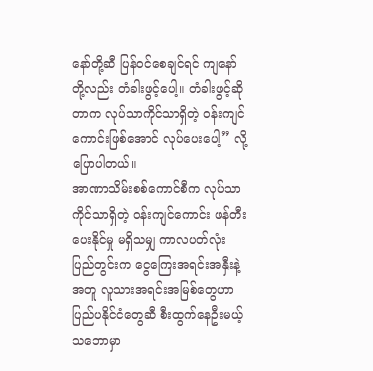နော်တို့ဆီ ပြန်ဝင်စေချင်ရင် ကျနော်တို့လည်း တံခါးဖွင့်ပေါ့။ တံခါးဖွင့်ဆိုတာက လုပ်သာကိုင်သာရှိတဲ့ ဝန်းကျင်ကောင်းဖြစ်အောင် လုပ်ပေးပေါ့” လို့ ပြောပါတယ်။
အာဏာသိမ်းစစ်ကောင်စီက လုပ်သာကိုင်သာရှိတဲ့ ဝန်းကျင်ကောင်း ဖန်တီးပေးနိုင်မှု မရှိသမျှ ကာလပတ်လုံး ပြည်တွင်းက ငွေကြေးအရင်းအနှီးနဲ့အတူ လူသားအရင်းအမြစ်တွေဟာ ပြည်ပနိုင်ငံတွေဆီ စီးထွက်နေဦးမယ့်သဘောမှာ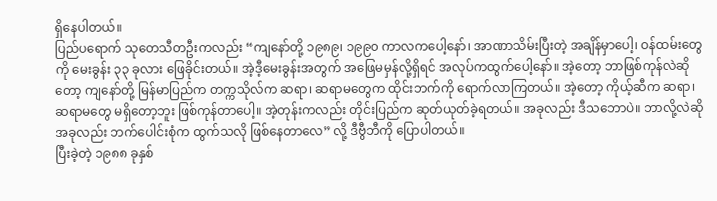ရှိနေပါတယ်။
ပြည်ပရောက် သုတေသီတဦးကလည်း “ကျနော်တို့ ၁၉၈၉၊ ၁၉၉၀ ကာလကပေါ့နော်၊ အာဏာသိမ်းပြီးတဲ့ အချိန်မှာပေါ့၊ ဝန်ထမ်းတွေကို မေးခွန်း ၃၃ ခုလား ဖြေခိုင်းတယ်။ အဲ့ဒီ့မေးခွန်းအတွက် အဖြေမမှန်လို့ရှိရင် အလုပ်ကထွက်ပေါ့နော်။ အဲ့တော့ ဘာဖြစ်ကုန်လဲဆိုတော့ ကျနော်တို့ မြန်မာပြည်က တက္ကသိုလ်က ဆရာ၊ ဆရာမတွေက ထိုင်းဘက်ကို ရောက်လာကြတယ်။ အဲ့တော့ ကိုယ့်ဆီက ဆရာ၊ ဆရာမတွေ မရှိတော့ဘူး ဖြစ်ကုန်တာပေါ့။ အဲ့တုန်းကလည်း တိုင်းပြည်က ဆုတ်ယုတ်ခဲ့ရတယ်။ အခုလည်း ဒီသဘောပဲ။ ဘာလို့လဲဆို အခုလည်း ဘက်ပေါင်းစုံက ထွက်သလို ဖြစ်နေတာလေ” လို့ ဒီဗွီဘီကို ပြောပါတယ်။
ပြီးခဲ့တဲ့ ၁၉၈၈ ခုနှစ်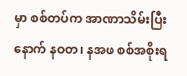မှာ စစ်တပ်က အာဏာသိမ်းပြီးနောက် နဝတ၊ နအဖ စစ်အစိုးရ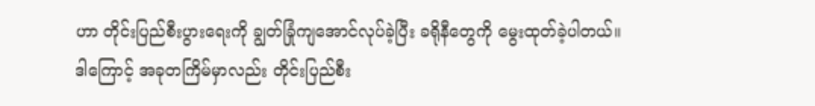ဟာ တိုင်းပြည်စီးပွားရေးကို ချွတ်ခြုံကျအောင်လုပ်ခဲ့ပြီး ခရိုနီတွေကို မွေးထုတ်ခဲ့ပါတယ်။
ဒါကြောင့် အခုတကြိမ်မှာလည်း တိုင်းပြည်စီး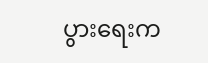ပွားရေးက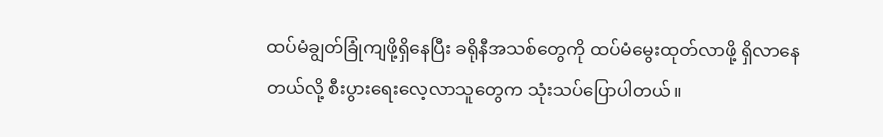ထပ်မံချွတ်ခြုံကျဖို့ရှိနေပြီး ခရိုနီအသစ်တွေကို ထပ်မံမွေးထုတ်လာဖို့ ရှိလာနေတယ်လို့ စီးပွားရေးလေ့လာသူတွေက သုံးသပ်ပြောပါတယ်။